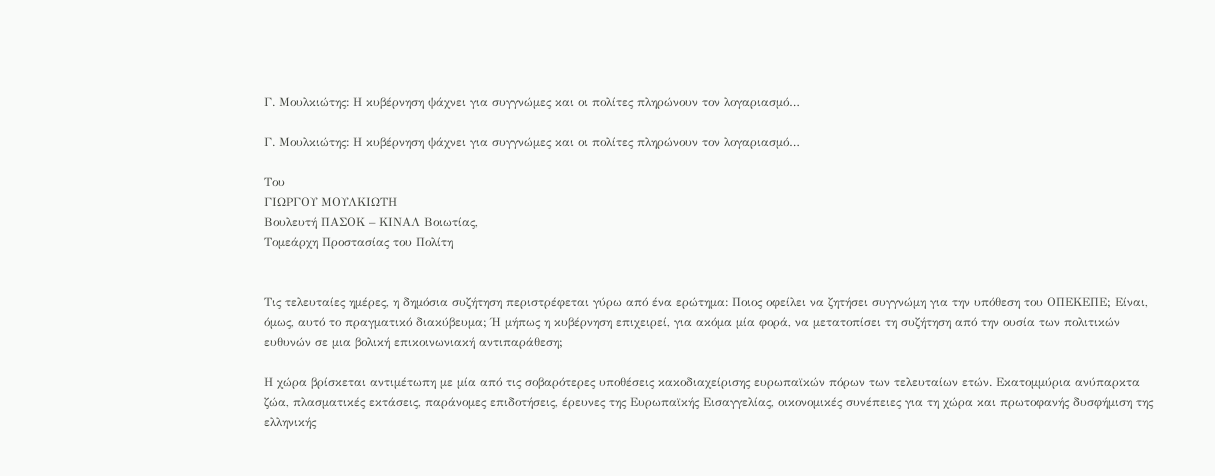Γ. Μουλκιώτης: Η κυβέρνηση ψάχνει για συγγνώμες και οι πολίτες πληρώνουν τον λογαριασμό…

Γ. Μουλκιώτης: Η κυβέρνηση ψάχνει για συγγνώμες και οι πολίτες πληρώνουν τον λογαριασμό…

Του
ΓΙΩΡΓΟΥ ΜΟΥΛΚΙΩΤΗ
Βουλευτή ΠΑΣΟΚ – ΚΙΝΑΛ Βοιωτίας,
Τομεάρχη Προστασίας του Πολίτη


Τις τελευταίες ημέρες, η δημόσια συζήτηση περιστρέφεται γύρω από ένα ερώτημα: Ποιος οφείλει να ζητήσει συγγνώμη για την υπόθεση του ΟΠΕΚΕΠΕ; Είναι, όμως, αυτό το πραγματικό διακύβευμα; Ή μήπως η κυβέρνηση επιχειρεί, για ακόμα μία φορά, να μετατοπίσει τη συζήτηση από την ουσία των πολιτικών ευθυνών σε μια βολική επικοινωνιακή αντιπαράθεση;

Η χώρα βρίσκεται αντιμέτωπη με μία από τις σοβαρότερες υποθέσεις κακοδιαχείρισης ευρωπαϊκών πόρων των τελευταίων ετών. Εκατομμύρια ανύπαρκτα ζώα, πλασματικές εκτάσεις, παράνομες επιδοτήσεις, έρευνες της Ευρωπαϊκής Εισαγγελίας, οικονομικές συνέπειες για τη χώρα και πρωτοφανής δυσφήμιση της ελληνικής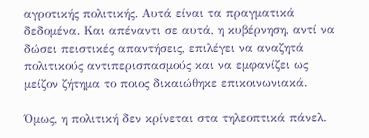αγροτικής πολιτικής. Αυτά είναι τα πραγματικά δεδομένα. Και απέναντι σε αυτά, η κυβέρνηση, αντί να δώσει πειστικές απαντήσεις, επιλέγει να αναζητά πολιτικούς αντιπερισπασμούς και να εμφανίζει ως μείζον ζήτημα το ποιος δικαιώθηκε επικοινωνιακά.

Όμως, η πολιτική δεν κρίνεται στα τηλεοπτικά πάνελ.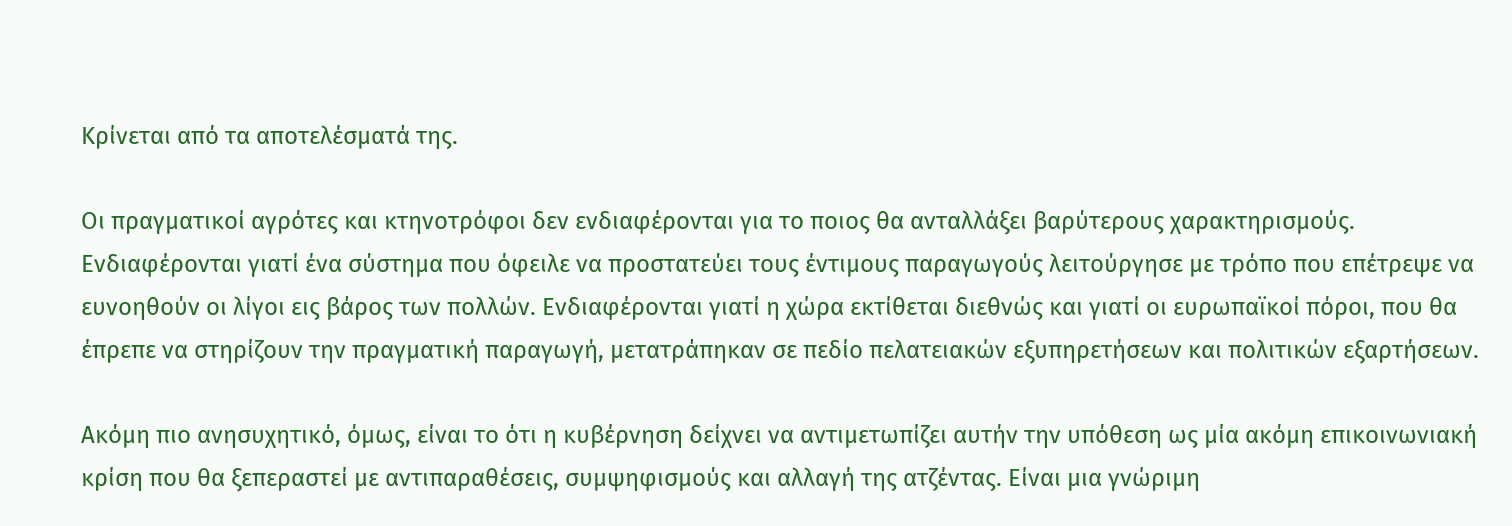Κρίνεται από τα αποτελέσματά της.

Οι πραγματικοί αγρότες και κτηνοτρόφοι δεν ενδιαφέρονται για το ποιος θα ανταλλάξει βαρύτερους χαρακτηρισμούς. Ενδιαφέρονται γιατί ένα σύστημα που όφειλε να προστατεύει τους έντιμους παραγωγούς λειτούργησε με τρόπο που επέτρεψε να ευνοηθούν οι λίγοι εις βάρος των πολλών. Ενδιαφέρονται γιατί η χώρα εκτίθεται διεθνώς και γιατί οι ευρωπαϊκοί πόροι, που θα έπρεπε να στηρίζουν την πραγματική παραγωγή, μετατράπηκαν σε πεδίο πελατειακών εξυπηρετήσεων και πολιτικών εξαρτήσεων.

Ακόμη πιο ανησυχητικό, όμως, είναι το ότι η κυβέρνηση δείχνει να αντιμετωπίζει αυτήν την υπόθεση ως μία ακόμη επικοινωνιακή κρίση που θα ξεπεραστεί με αντιπαραθέσεις, συμψηφισμούς και αλλαγή της ατζέντας. Είναι μια γνώριμη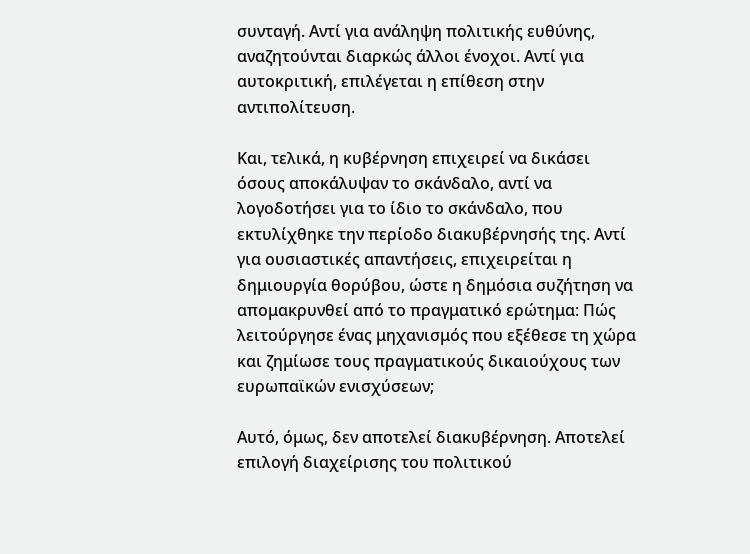συνταγή. Αντί για ανάληψη πολιτικής ευθύνης, αναζητούνται διαρκώς άλλοι ένοχοι. Αντί για αυτοκριτική, επιλέγεται η επίθεση στην αντιπολίτευση.

Και, τελικά, η κυβέρνηση επιχειρεί να δικάσει όσους αποκάλυψαν το σκάνδαλο, αντί να λογοδοτήσει για το ίδιο το σκάνδαλο, που εκτυλίχθηκε την περίοδο διακυβέρνησής της. Αντί για ουσιαστικές απαντήσεις, επιχειρείται η δημιουργία θορύβου, ώστε η δημόσια συζήτηση να απομακρυνθεί από το πραγματικό ερώτημα: Πώς λειτούργησε ένας μηχανισμός που εξέθεσε τη χώρα και ζημίωσε τους πραγματικούς δικαιούχους των ευρωπαϊκών ενισχύσεων;

Αυτό, όμως, δεν αποτελεί διακυβέρνηση. Αποτελεί επιλογή διαχείρισης του πολιτικού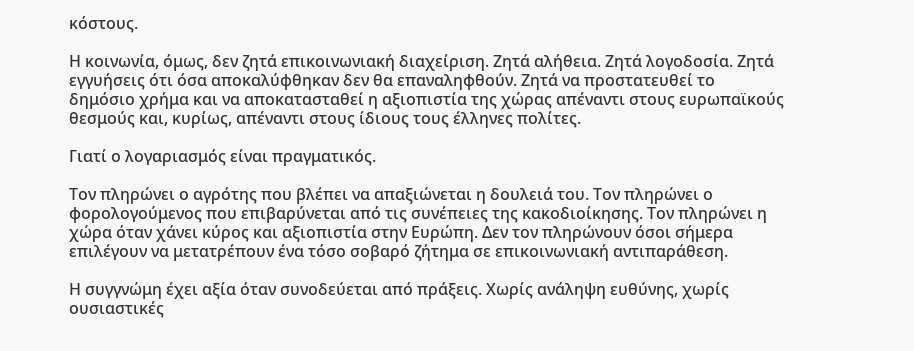κόστους.

Η κοινωνία, όμως, δεν ζητά επικοινωνιακή διαχείριση. Ζητά αλήθεια. Ζητά λογοδοσία. Ζητά εγγυήσεις ότι όσα αποκαλύφθηκαν δεν θα επαναληφθούν. Ζητά να προστατευθεί το δημόσιο χρήμα και να αποκατασταθεί η αξιοπιστία της χώρας απέναντι στους ευρωπαϊκούς θεσμούς και, κυρίως, απέναντι στους ίδιους τους έλληνες πολίτες.

Γιατί ο λογαριασμός είναι πραγματικός.

Τον πληρώνει ο αγρότης που βλέπει να απαξιώνεται η δουλειά του. Τον πληρώνει ο φορολογούμενος που επιβαρύνεται από τις συνέπειες της κακοδιοίκησης. Τον πληρώνει η χώρα όταν χάνει κύρος και αξιοπιστία στην Ευρώπη. Δεν τον πληρώνουν όσοι σήμερα επιλέγουν να μετατρέπουν ένα τόσο σοβαρό ζήτημα σε επικοινωνιακή αντιπαράθεση.

Η συγγνώμη έχει αξία όταν συνοδεύεται από πράξεις. Χωρίς ανάληψη ευθύνης, χωρίς ουσιαστικές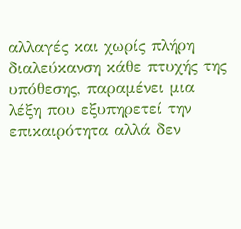αλλαγές και χωρίς πλήρη διαλεύκανση κάθε πτυχής της υπόθεσης, παραμένει μια λέξη που εξυπηρετεί την επικαιρότητα αλλά δεν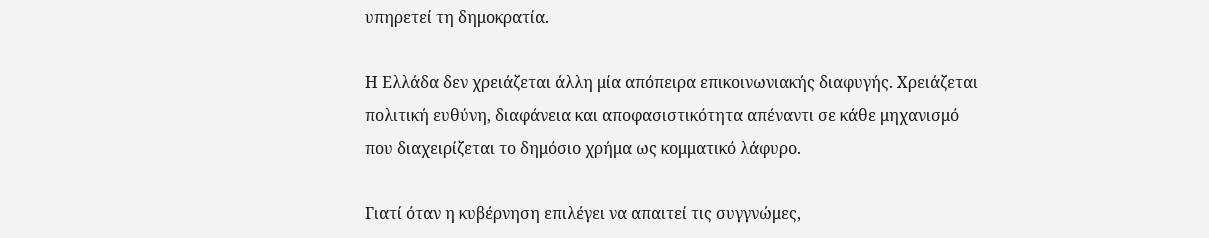υπηρετεί τη δημοκρατία.

Η Ελλάδα δεν χρειάζεται άλλη μία απόπειρα επικοινωνιακής διαφυγής. Χρειάζεται πολιτική ευθύνη, διαφάνεια και αποφασιστικότητα απέναντι σε κάθε μηχανισμό που διαχειρίζεται το δημόσιο χρήμα ως κομματικό λάφυρο.

Γιατί όταν η κυβέρνηση επιλέγει να απαιτεί τις συγγνώμες,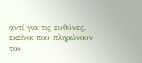αντί για τις ευθύνες, εκείνοι που πληρώνουν τον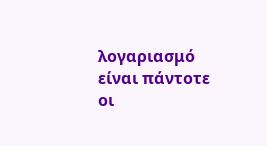λογαριασμό είναι πάντοτε οι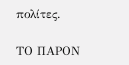πολίτες.

ΤΟ ΠΑΡΟΝ